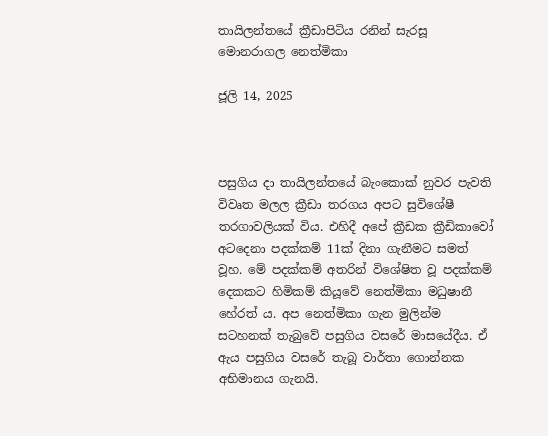තායිලන්තයේ ක්‍රීඩාපිටිය රනින් සැරසූ මොනරාගල නෙත්මිකා

ජූලි 14, 2025



පසුගිය දා තායිලන්තයේ බැංකොක් නුවර පැවති විවෘත මලල ක්‍රීඩා තරගය අපට සුවිශේෂී තරගාවලියක් විය. එහිදී අපේ ක්‍රීඩක ක්‍රීඩිකාවෝ අටදෙනා පදක්කම් 11ක් දිනා ගැනීමට සමත් වූහ. මේ පදක්කම් අතරින් විශේෂිත වූ පදක්කම් දෙකකට හිමිකම් කියූවේ නෙත්මිකා මධුෂානී හේරත් ය. අප නෙත්මිකා ගැන මුලින්ම සටහනක් තැබුවේ පසුගිය වසරේ මාසයේදීය. ඒ ඇය පසුගිය වසරේ තැබූ වාර්තා ගොන්නක අභිමානය ගැනයි.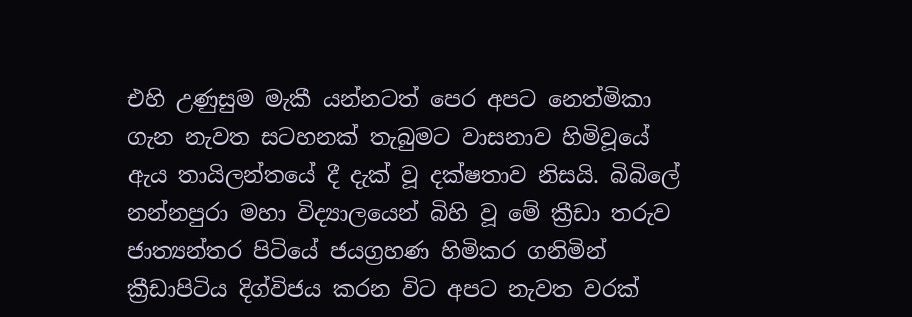එහි උණුසුම මැකී යන්නටත් පෙර අපට නෙත්මිකා ගැන නැවත සටහනක් තැබුමට වාසනාව හිමිවූයේ ඇය තායිලන්තයේ දී දැක් වූ දක්ෂතාව නිසයි. බිබිලේ නන්නපුරා මහා විද්‍යාලයෙන් බිහි වූ මේ ක්‍රීඩා තරුව ජාත්‍යන්තර පිටියේ ජයග්‍රහණ හිමිකර ගනිමින් ක්‍රීඩාපිටිය දිග්විජය කරන විට අපට නැවත වරක්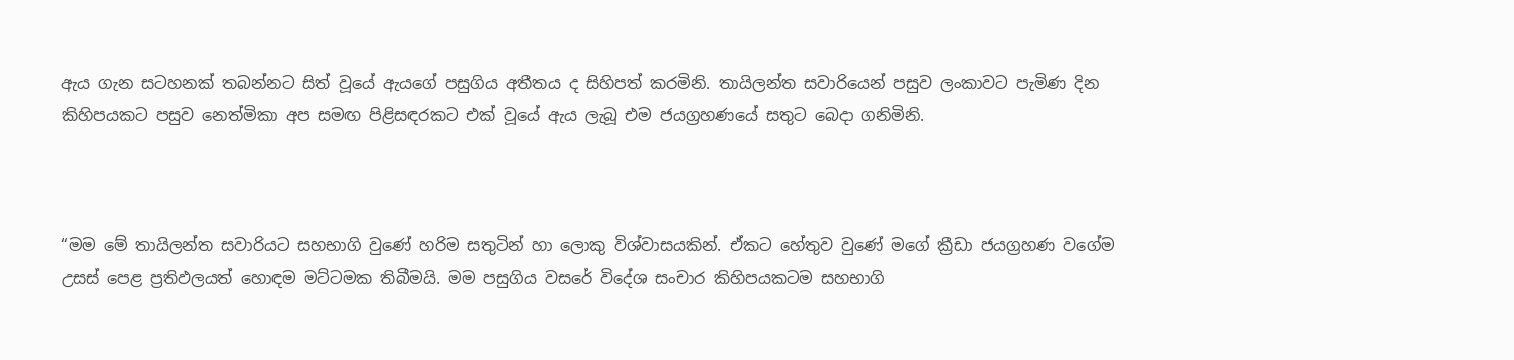ඇය ගැන සටහනක් තබන්නට සිත් වූයේ ඇයගේ පසුගිය අතීතය ද සිහිපත් කරමිනි. තායිලන්ත සවාරියෙන් පසුව ලංකාවට පැමිණ දින කිහිපයකට පසුව නෙත්මිකා අප සමඟ පිළිසඳරකට එක් වූයේ ඇය ලැබූ එම ජයග්‍රහණයේ සතුට බෙදා ගනිමිනි.



“මම මේ තායිලන්ත සවාරියට සහභාගි වුණේ හරිම සතුටින් හා ලොකු විශ්වාසයකින්. ඒකට හේතුව වුණේ මගේ ක්‍රීඩා ජයග්‍රහණ වගේම උසස් පෙළ ප්‍රතිඵලයත් හොඳම මට්ටමක තිබීමයි. මම පසුගිය වසරේ විදේශ සංචාර කිහිපයකටම සහභාගි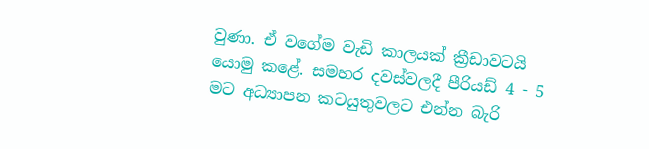වුණා. ඒ වගේම වැඩි කාලයක් ක්‍රීඩාවටයි යොමු කළේ. සමහර දවස්වලදී පීරියඩ් 4 - 5 මට අධ්‍යාපන කටයුතුවලට එන්න බැරි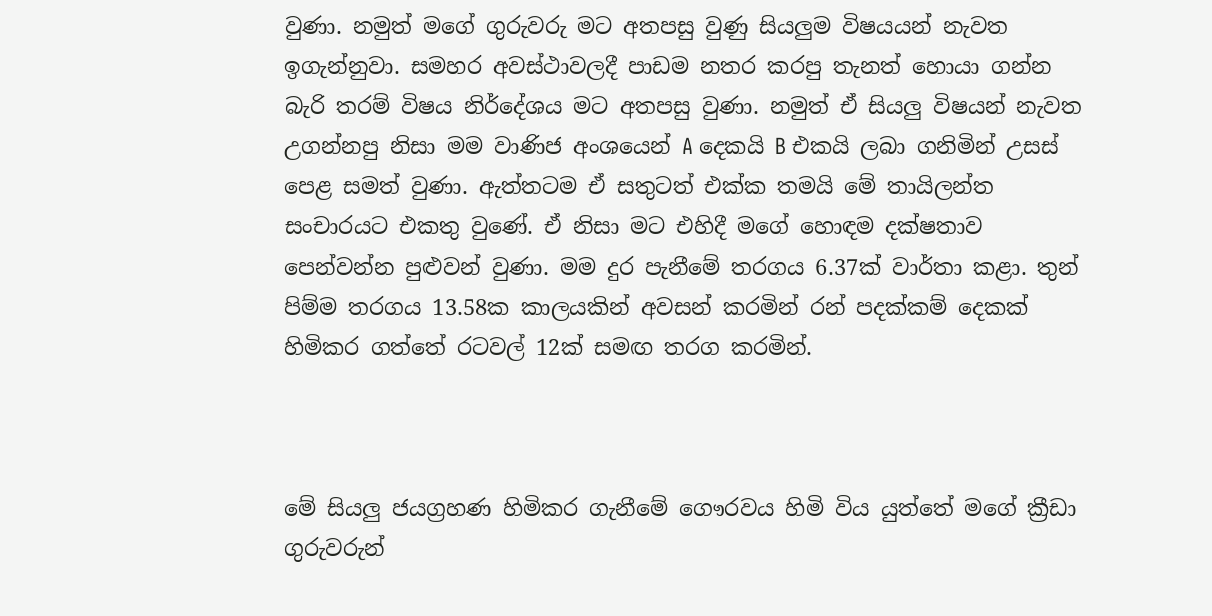වුණා. නමුත් මගේ ගුරුවරු මට අතපසු වුණු සියලුම විෂයයන් නැවත ඉගැන්නුවා. සමහර අවස්ථාවලදී පාඩම නතර කරපු තැනත් හොයා ගන්න බැරි තරම් විෂය නිර්දේශය මට අතපසු වුණා. නමුත් ඒ සියලු විෂයන් නැවත උගන්නපු නිසා මම වාණිජ අංශයෙන් A දෙකයි B එකයි ලබා ගනිමින් උසස් පෙළ සමත් වුණා. ඇත්තටම ඒ සතුටත් එක්ක තමයි මේ තායිලන්ත සංචාරයට එකතු වුණේ. ඒ නිසා මට එහිදී මගේ හොඳම දක්ෂතාව පෙන්වන්න පුළුවන් වුණා. මම දුර පැනීමේ තරගය 6.37ක් වාර්තා කළා. තුන් පිම්ම තරගය 13.58ක කාලයකින් අවසන් කරමින් රන් පදක්කම් දෙකක් හිමිකර ගත්තේ රටවල් 12ක් සමඟ තරග කරමින්.



මේ සියලු ජයග්‍රහණ හිමිකර ගැනීමේ ගෞරවය හිමි විය යුත්තේ මගේ ක්‍රීඩා ගුරුවරුන්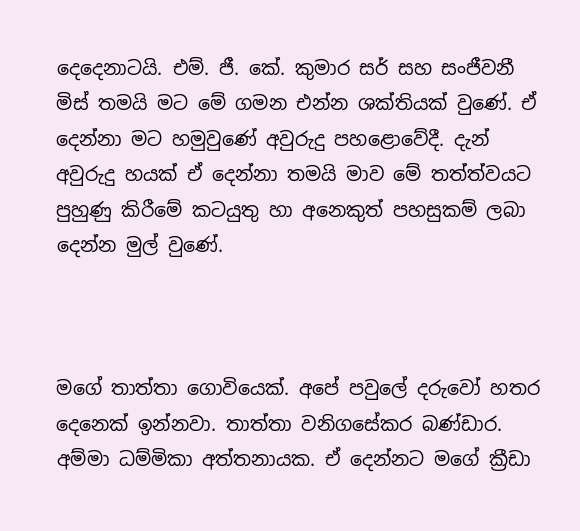දෙදෙනාටයි. එම්. ජී. කේ. කුමාර සර් සහ සංජීවනී මිස් තමයි මට මේ ගමන එන්න ශක්තියක් වුණේ. ඒ දෙන්නා මට හමුවුණේ අවුරුදු පහළොවේදී. දැන් අවුරුදු හයක් ඒ දෙන්නා තමයි මාව මේ තත්ත්වයට පුහුණු කිරීමේ කටයුතු හා අනෙකුත් පහසුකම් ලබා දෙන්න මුල් වුණේ.



මගේ තාත්තා ගොවියෙක්. අපේ පවුලේ දරුවෝ හතර දෙනෙක් ඉන්නවා. තාත්තා වනිගසේකර බණ්ඩාර. අම්මා ධම්මිකා අත්තනායක. ඒ දෙන්නට මගේ ක්‍රීඩා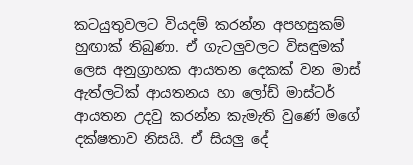කටයුතුවලට වියදම් කරන්න අපහසුකම් හුඟාක් තිබුණා. ඒ ගැටලුවලට විසඳුමක් ලෙස අනුග්‍රාහක ආයතන දෙකක් වන මාස් ඇත්ලටික් ආයතනය හා ලෝඩ් මාස්ටර් ආයතන උදවු කරන්න කැමැති වුණේ මගේ දක්ෂතාව නිසයි. ඒ සියලු දේ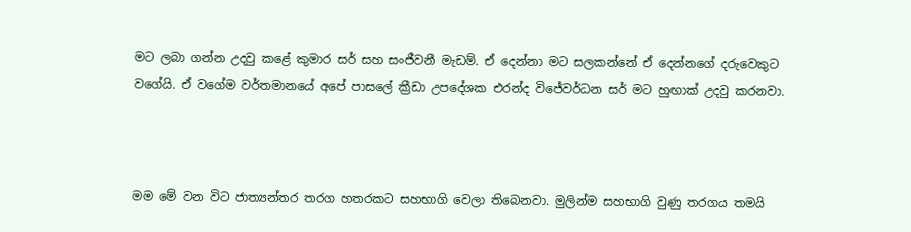මට ලබා ගන්න උදවු කළේ කුමාර සර් සහ සංජීවනී මැඩම්. ඒ දෙන්නා මට සලකන්නේ ඒ දෙන්නගේ දරුවෙකුට වගේයි. ඒ වගේම වර්තමානයේ අපේ පාසලේ ක්‍රීඩා උපදේශක එරන්ද විජේවර්ධන සර් මට හුඟාක් උදවු කරනවා.



මම මේ වන විට ජාත්‍යන්තර තරග හතරකට සහභාගි වෙලා තිබෙනවා. මුලින්ම සහභාගි වුණු තරගය තමයි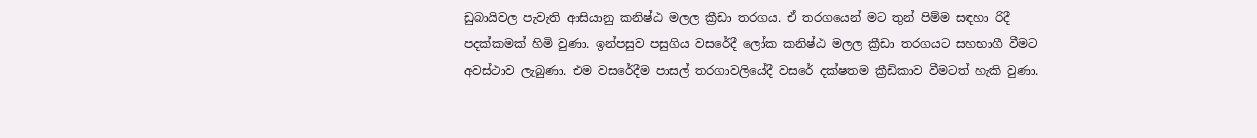ඩුබායිවල පැවැති ආසියානු කනිෂ්ඨ මලල ක්‍රීඩා තරගය. ඒ තරගයෙන් මට තුන් පිම්ම සඳහා රිදී පදක්කමක් හිමි වුණා. ඉන්පසුව පසුගිය වසරේදී ලෝක කනිෂ්ඨ මලල ක්‍රීඩා තරගයට සහභාගී වීමට අවස්ථාව ලැබුණා. එම වසරේදීම පාසල් තරගාවලියේදී වසරේ දක්ෂතම ක්‍රීඩිකාව වීමටත් හැකි වුණා.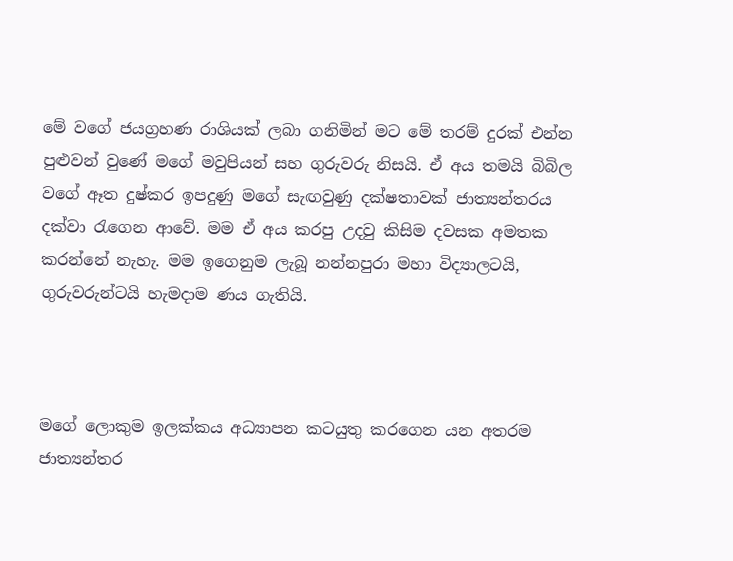මේ වගේ ජයග්‍රහණ රාශියක් ලබා ගනිමින් මට මේ තරම් දුරක් එන්න පුළුවන් වුණේ මගේ මවුපියන් සහ ගුරුවරු නිසයි. ඒ අය තමයි බිබිල වගේ ඈත දුෂ්කර ඉපදුණු මගේ සැඟවුණු දක්ෂතාවක් ජාත්‍යන්තරය දක්වා රැගෙන ආවේ. මම ඒ අය කරපු උදවු කිසිම දවසක අමතක කරන්නේ නැහැ. මම ඉගෙනුම ලැබූ නන්නපුරා මහා විද්‍යාලටයි, ගුරුවරුන්ටයි හැමදාම ණය ගැතියි.



මගේ ලොකුම ඉලක්කය අධ්‍යාපන කටයුතු කරගෙන යන අතරම ජාත්‍යන්තර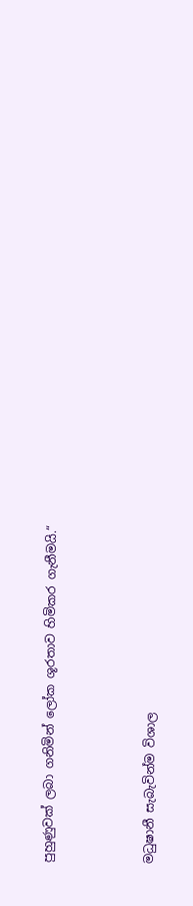පුහුණුවක් ලබා ගනිමින් ලෝක ශූරතාව හිමිකර ගැනීමයි.“



මධුෂානී සැබැවින්ම විශාල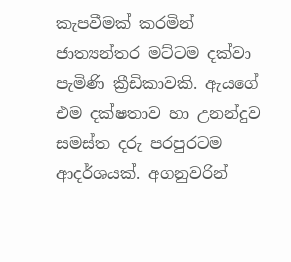කැපවීමක් කරමින් ජාත්‍යන්තර මට්ටම දක්වා පැමිණි ක්‍රීඩිකාවකි. ඇයගේ එම දක්ෂතාව හා උනන්දුව සමස්ත දරු පරපුරටම ආදර්ශයක්. අගනුවරින්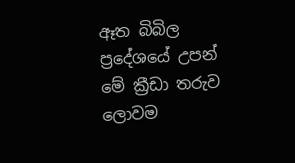ඈත බිබිල ප්‍රදේශයේ උපන් මේ ක්‍රීඩා තරුව ලොවම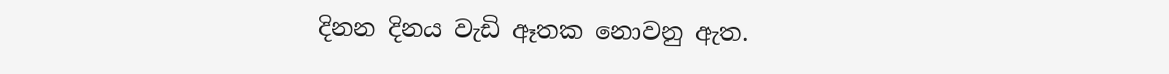දිනන දිනය වැඩි ඈතක නොවනු ඇත.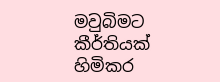මවුබිමට කීර්තියක් හිමිකර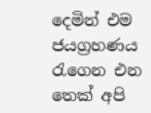දෙමින් එම ජයග්‍රහණය රැගෙන එන තෙක් අපි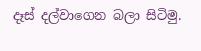දෑස් දල්වාගෙන බලා සිටිමු.